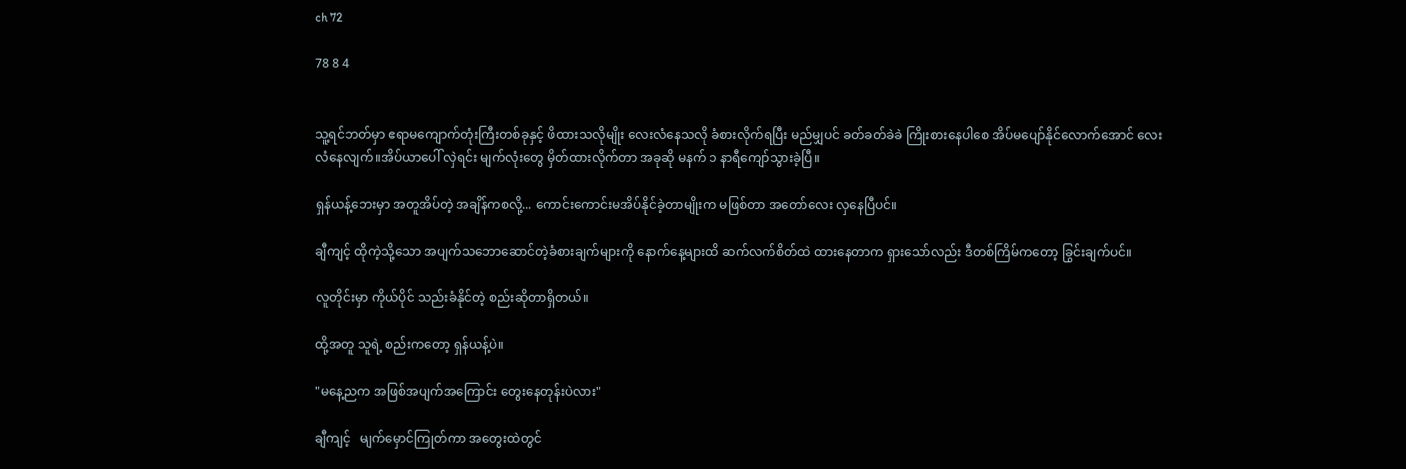ch 72

78 8 4


သူ့ရင်ဘတ်မှာ ဧရာမကျောက်တုံးကြီးတစ်ခုနှင့် ဖိထားသလိုမျိုး လေးလံနေသလို ခံစားလိုက်ရပြီး မည်မျှပင် ခတ်ခတ်ခဲခဲ ကြိုးစားနေပါစေ အိပ်မပျော်နိုင်လောက်အောင် လေးလံနေလျက်။အိပ်ယာပေါ် လှဲရင်း မျက်လုံးတွေ မှိတ်ထားလိုက်တာ အခုဆို မနက် ၁ နာရီကျော်သွားခဲ့ပြီ။

ရှန်ယန့်ဘေးမှာ အတူအိပ်တဲ့ အချိန်ကစလို့... ကောင်းကောင်းမအိပ်နိုင်ခဲ့တာမျိုးက မဖြစ်တာ အတော်လေး လှနေပြီပင်။

ချီကျင့် ထိုကဲ့သို့သော အပျက်သဘောဆောင်တဲ့ခံစားချက်များကို နောက်နေ့များထိ ဆက်လက်စိတ်ထဲ ထားနေတာက ရှားသော်လည်း ဒီတစ်ကြိမ်ကတော့ ခြွင်းချက်ပင်။

လူတိုင်းမှာ ကိုယ်ပိုင် သည်းခံနိုင်တဲ့ စည်းဆိုတာရှိတယ်။

ထို့အတူ သူရဲ့ စည်းကတော့ ရှန်ယန့်ပဲ။

"မနေ့ညက အဖြစ်အပျက်အကြောင်း တွေးနေတုန်းပဲလား"

ချီကျင့်   မျက်မှောင်ကြုတ်ကာ အတွေးထဲတွင်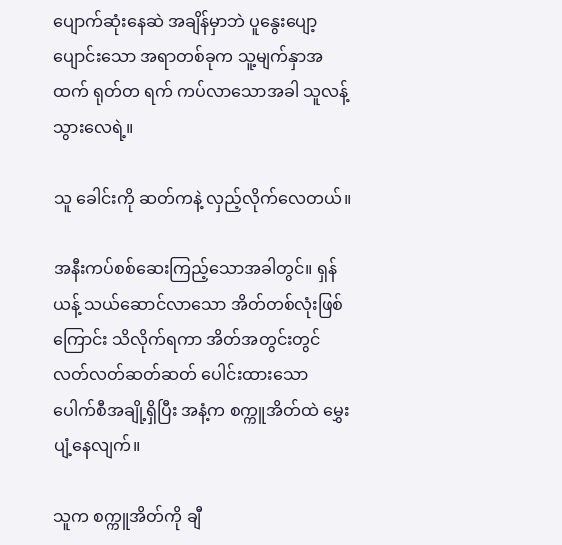ပျောက်ဆုံးနေဆဲ အချိန်မှာဘဲ ပူနွေးပျော့ ပျောင်းသော အရာတစ်ခုက သူ့မျက်နှာအထက် ရုတ်တ ရက် ကပ်လာသောအခါ သူလန့်သွားလေရဲ့။

သူ ခေါင်းကို ဆတ်ကနဲ့ လှည့်လိုက်လေတယ်။

အနီးကပ်စစ်ဆေးကြည့်သောအခါတွင်။ ရှန်ယန့် သယ်ဆောင်လာသော အိတ်တစ်လုံးဖြစ်ကြောင်း သိလိုက်ရကာ အိတ်အတွင်းတွင် လတ်လတ်ဆတ်ဆတ် ပေါင်းထားသော ပေါက်စီအချို့ရှိပြီး အနံ့က စက္ကူအိတ်ထဲ မွှေးပျံ့နေလျက်။

သူက စက္ကူအိတ်ကို ချီ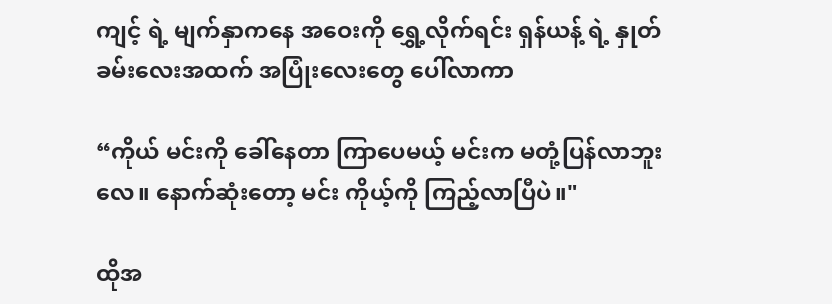ကျင့် ရဲ့ မျက်နှာကနေ အဝေးကို ရွှေ့လိုက်ရင်း ရှန်ယန့် ရဲ့ နှုတ်ခမ်းလေးအထက် အပြုံးလေးတွေ ပေါ်လာကာ

“ကိုယ် မင်းကို ခေါ်နေတာ ကြာပေမယ့် မင်းက မတုံ့ပြန်လာဘူးလေ။ နောက်ဆုံးတော့ မင်း ကိုယ့်ကို ကြည့်လာပြီပဲ။"

ထိုအ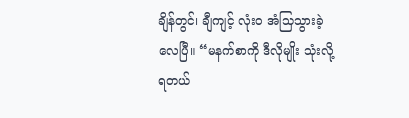ချိန်တွင်၊ ချီကျင့် လုံးဝ အံသြသွားခဲ့လေပြီ။ “မနက်စာကို ဒီလိုမျိုး သုံးလို့ရတယ်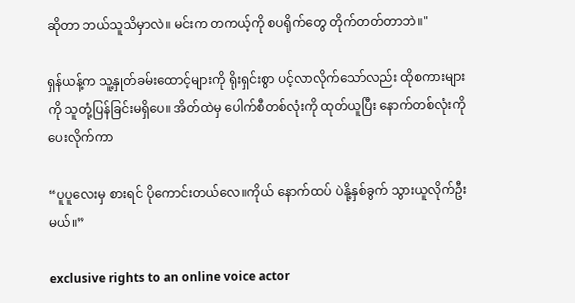ဆိုတာ ဘယ်သူသိမှာလဲ။ မင်းက တကယ့်ကို စပရိုက်တွေ တိုက်တတ်တာဘဲ။"

ရှန်ယန့်က သူ့နှုတ်ခမ်းထောင့်များကို ရိုးရှင်းစွာ ပင့်လာလိုက်သော်လည်း ထိုစကားများကို သူတုံ့ပြန်ခြင်းမရှိပေ။ အိတ်ထဲမှ ပေါက်စီတစ်လုံးကို ထုတ်ယူပြီး နောက်တစ်လုံးကို ပေးလိုက်ကာ

“ပူပူလေးမှ စားရင် ပိုကောင်းတယ်လေ။ကိုယ် နောက်ထပ် ပဲနို့နှစ်ခွက် သွားယူလိုက်ဦးမယ်။”

exclusive rights to an online voice actor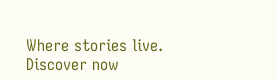Where stories live. Discover now